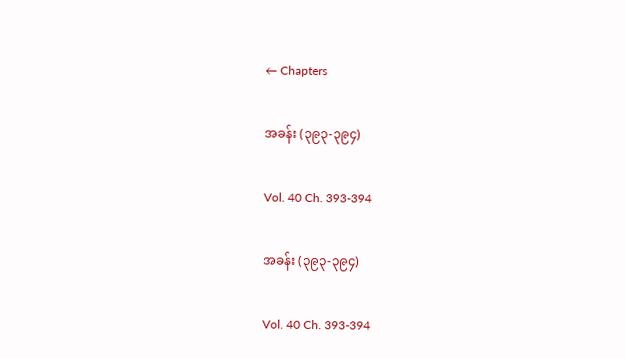← Chapters

အခန်း (၃၉၃-၃၉၄)

Vol. 40 Ch. 393-394

အခန်း (၃၉၃-၃၉၄)

Vol. 40 Ch. 393-394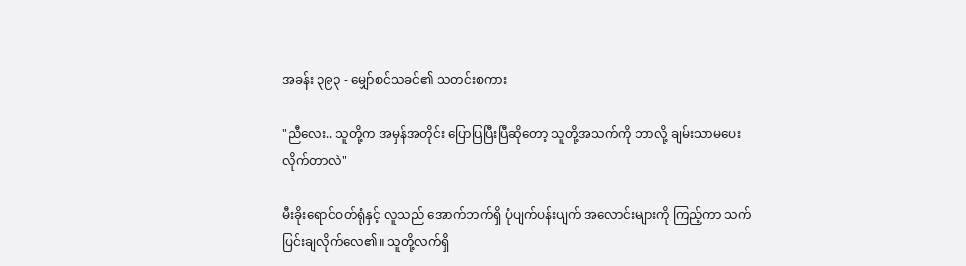အခန်း ၃၉၃ - မျှော်စင်သခင်၏ သတင်းစကား

"ညီလေး.. သူတို့က အမှန်အတိုင်း ပြောပြပြီးပြီဆိုတော့ သူတို့အသက်ကို ဘာလို့ ချမ်းသာမပေးလိုက်တာလဲ"

မီးခိုးရောင်ဝတ်ရုံနှင့် လူသည် အောက်ဘက်ရှိ ပုံပျက်ပန်းပျက် အလောင်းများကို ကြည့်ကာ သက်ပြင်းချလိုက်လေ၏။ သူတို့လက်ရှိ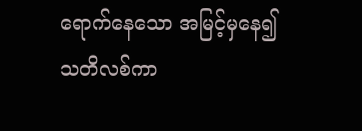ရောက်နေသော အမြင့်မှနေ၍ သတိလစ်ကာ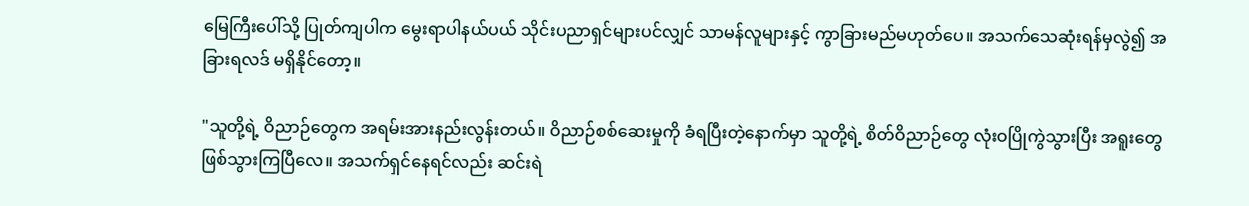မြေကြီးပေါ်သို့ ပြုတ်ကျပါက မွေးရာပါနယ်ပယ် သိုင်းပညာရှင်များပင်လျှင် သာမန်လူများနှင့် ကွာခြားမည်မဟုတ်ပေ။ အသက်သေဆုံးရန်မှလွဲ၍ အခြားရလဒ် မရှိနိုင်တော့။

"သူတို့ရဲ့ ဝိညာဉ်တွေက အရမ်းအားနည်းလွန်းတယ်။ ဝိညာဉ်စစ်ဆေးမှုကို ခံရပြီးတဲ့နောက်မှာ သူတို့ရဲ့ စိတ်ဝိညာဉ်တွေ လုံးဝပြိုကွဲသွားပြီး အရူးတွေ ဖြစ်သွားကြပြီလေ။ အသက်ရှင်နေရင်လည်း ဆင်းရဲ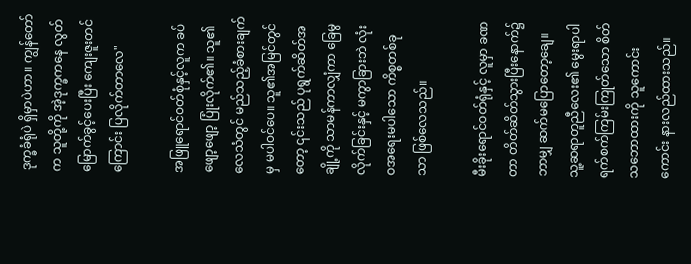ဒုက္ခခံရုံပဲ ရှိမှာပဲဟာ။ ကျွန်တော်က သူတို့ကို အဲ့ဒုက္ခကနေ လွတ်မြောက်ခွင့်ပေးပြီး ကျေးဇူးတင်ကြောင်း ပြလိုက်တာလေ"

အဖြူရောင်ဝတ်စုံနှင့်လူက ခပ်ဖျော့ဖျော့ ပြုံးလိုက်၏။ သူ၏လေသံတွင် မည်သည့်ခံစားချက်မှ မပါဝင်ပေ။ သူ၏အမြင်တွင်တော့ ၎င်းသည် ပုရွက်ဆိတ်အချို့ကို သာမန်ကာလျှံကာ ခြေမွလိုက်ခြင်းနှင့် မကွာခြားဘဲ လုံးဝအရေးမပါသော ကိစ္စတစ်ခုသာ ဖြစ်လေသည်။

မီးခိုးရောင်ဝတ်ရုံနှင့် လူမှာ ခဏတာ တိတ်ဆိတ်သွားပြီးနောက်၌ ဘာမျှ ဆက်မပြောတော့ချေ။ သူ့ဆရာတူညီလေး၏ မွေးရာပါ ရက်စက်ကြမ်းကြုတ်သော စိတ်သဘောထားကို သူကောင်းကောင်း နားလည်ထားသည်။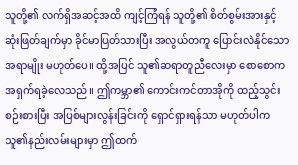သူတို့၏ လက်ရှိအဆင့်အထိ ကျင့်ကြံရန် သူတို့၏ စိတ်စွမ်းအားနှင့် ဆုံးဖြတ်ချက်မှာ ခိုင်မာပြတ်သားပြီး အလွယ်တကူ ပြောင်းလဲနိုင်သော အရာမျိုး မဟုတ်ပေ။ ထို့အပြင် သူ၏ဆရာတူညီလေးမှာ စောစောက အရှက်ရခဲ့လေသည်။ ဤကမ္ဘာ၏ ကောင်းကင်တာအိုကို ထည့်သွင်းစဉ်းစားပြီး အပြစ်များလွန်းခြင်းကို ရှောင်ရှားရန်သာ မဟုတ်ပါက သူ၏နည်းလမ်းများမှာ ဤထက်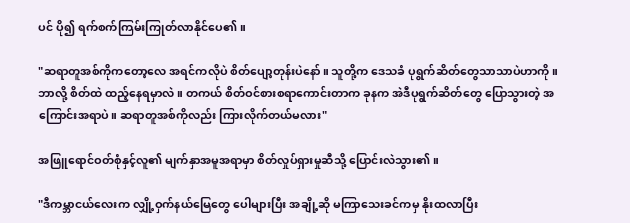ပင် ပို၍ ရက်စက်ကြမ်းကြုတ်လာနိုင်ပေ၏။

"ဆရာတူအစ်ကိုကတော့လေ အရင်ကလိုပဲ စိတ်ပျော့တုန်းပဲနော်။ သူတို့က ဒေသခံ ပုရွက်ဆိတ်တွေသာသာပဲဟာကို။ ဘာလို့ စိတ်ထဲ ထည့်နေရမှာလဲ။ တကယ် စိတ်ဝင်စားစရာကောင်းတာက ခုနက အဲဒီပုရွက်ဆိတ်တွေ ပြောသွားတဲ့ အကြောင်းအရာပဲ။ ဆရာတူအစ်ကိုလည်း ကြားလိုက်တယ်မလား"

အဖြူရောင်ဝတ်စုံနှင့်လူ၏ မျက်နှာအမူအရာမှာ စိတ်လှုပ်ရှားမှုဆီသို့ ပြောင်းလဲသွား၏။

"ဒီကမ္ဘာငယ်လေးက လျှို့ဝှက်နယ်မြေတွေ ပေါများပြီး အချို့ဆို မကြာသေးခင်ကမှ နိုးထလာပြီး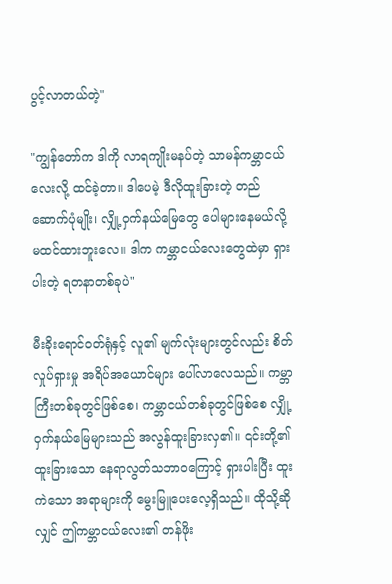ပွင့်လာတယ်တဲ့"

"ကျွန်တော်က ဒါကို လာရကျိုးမနပ်တဲ့ သာမန်ကမ္ဘာငယ်လေးလို့ ထင်ခဲ့တာ။ ဒါပေမဲ့ ဒီလိုထူးခြားတဲ့ တည်ဆောက်ပုံမျိုး၊ လျှို့ဝှက်နယ်မြေတွေ ပေါများနေမယ်လို့ မထင်ထားဘူးလေ။ ဒါက ကမ္ဘာငယ်လေးတွေထဲမှာ ရှားပါးတဲ့ ရတနာတစ်ခုပဲ"

မီးခိုးရောင်ဝတ်ရုံနှင့် လူ၏ မျက်လုံးများတွင်လည်း စိတ်လှုပ်ရှားမှု အရိပ်အယောင်များ ပေါ်လာလေသည်။ ကမ္ဘာကြီးတစ်ခုတွင်ဖြစ်စေ၊ ကမ္ဘာငယ်တစ်ခုတွင်ဖြစ်စေ လျှို့ဝှက်နယ်မြေများသည် အလွန်ထူးခြားလှ၏။ ၎င်းတို့၏ ထူးခြားသော နေရာလွတ်သဘာဝကြောင့် ရှားပါးပြီး ထူးကဲသော အရာများကို မွေးမြူပေးလေ့ရှိသည်။ ထိုသို့ဆိုလျှင် ဤကမ္ဘာငယ်လေး၏ တန်ဖိုး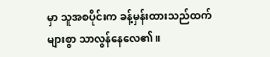မှာ သူအစပိုင်းက ခန့်မှန်းထားသည်ထက် များစွာ သာလွန်နေလေ၏။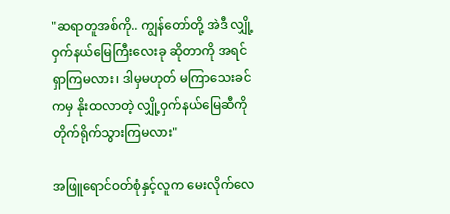"ဆရာတူအစ်ကို.. ကျွန်တော်တို့ အဲဒီ လျှို့ဝှက်နယ်မြေကြီးလေးခု ဆိုတာကို အရင်ရှာကြမလား၊ ဒါမှမဟုတ် မကြာသေးခင်ကမှ နိုးထလာတဲ့ လျှို့ဝှက်နယ်မြေဆီကို တိုက်ရိုက်သွားကြမလား"

အဖြူရောင်ဝတ်စုံနှင့်လူက မေးလိုက်လေ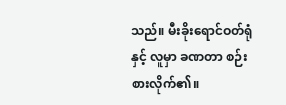သည်။ မီးခိုးရောင်ဝတ်ရုံနှင့် လူမှာ ခဏတာ စဉ်းစားလိုက်၏။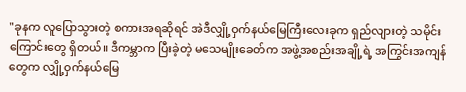"ခုနက လူပြောသွားတဲ့ စကားအရဆိုရင် အဲဒီလျှို့ဝှက်နယ်မြေကြီးလေးခုက ရှည်လျားတဲ့ သမိုင်းကြောင်းတွေ ရှိတယ်။ ဒီကမ္ဘာက ပြီးခဲ့တဲ့ မသေမျိုးခေတ်က အဖွဲ့အစည်းအချို့ရဲ့ အကြွင်းအကျန်တွေက လျှို့ဝှက်နယ်မြေ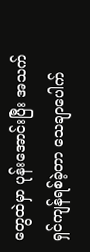တွေထဲမှာ ပုန်းအောင်းပြီး အသက်ရှင်ကျန်ရစ်ခဲ့တာ သေချာပေါက်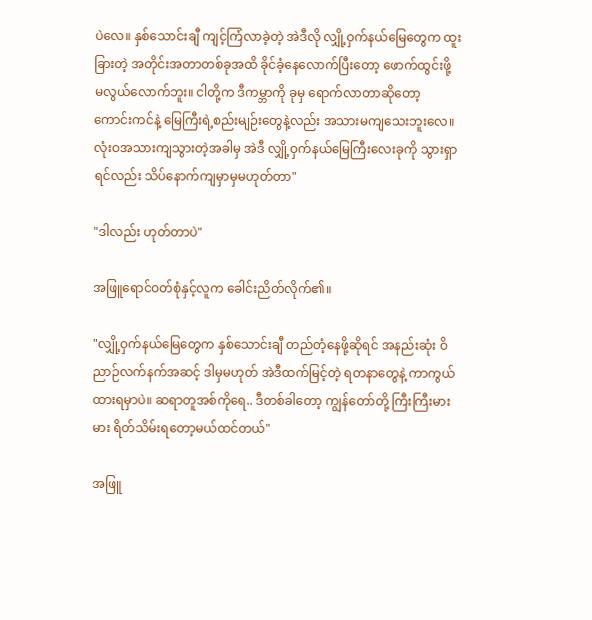ပဲလေ။ နှစ်သောင်းချီ ကျင့်ကြံလာခဲ့တဲ့ အဲဒီလို လျှို့ဝှက်နယ်မြေတွေက ထူးခြားတဲ့ အတိုင်းအတာတစ်ခုအထိ ခိုင်ခံ့နေလောက်ပြီးတော့ ဖောက်ထွင်းဖို့ မလွယ်လောက်ဘူး။ ငါတို့က ဒီကမ္ဘာကို ခုမှ ရောက်လာတာဆိုတော့ ကောင်းကင်နဲ့ မြေကြီးရဲ့စည်းမျဉ်းတွေနဲ့လည်း အသားမကျသေးဘူးလေ။ လုံးဝအသားကျသွားတဲ့အခါမှ အဲဒီ လျှို့ဝှက်နယ်မြေကြီးလေးခုကို သွားရှာရင်လည်း သိပ်နောက်ကျမှာမှမဟုတ်တာ"

"ဒါလည်း ဟုတ်တာပဲ"

အဖြူရောင်ဝတ်စုံနှင့်လူက ခေါင်းညိတ်လိုက်၏။

"လျှို့ဝှက်နယ်မြေတွေက နှစ်သောင်းချီ တည်တံ့နေဖို့ဆိုရင် အနည်းဆုံး ဝိညာဉ်လက်နက်အဆင့် ဒါမှမဟုတ် အဲဒီထက်မြင့်တဲ့ ရတနာတွေနဲ့ ကာကွယ်ထားရမှာပဲ။ ဆရာတူအစ်ကိုရေ.. ဒီတစ်ခါတော့ ကျွန်တော်တို့ ကြီးကြီးမားမား ရိတ်သိမ်းရတော့မယ်ထင်တယ်"

အဖြူ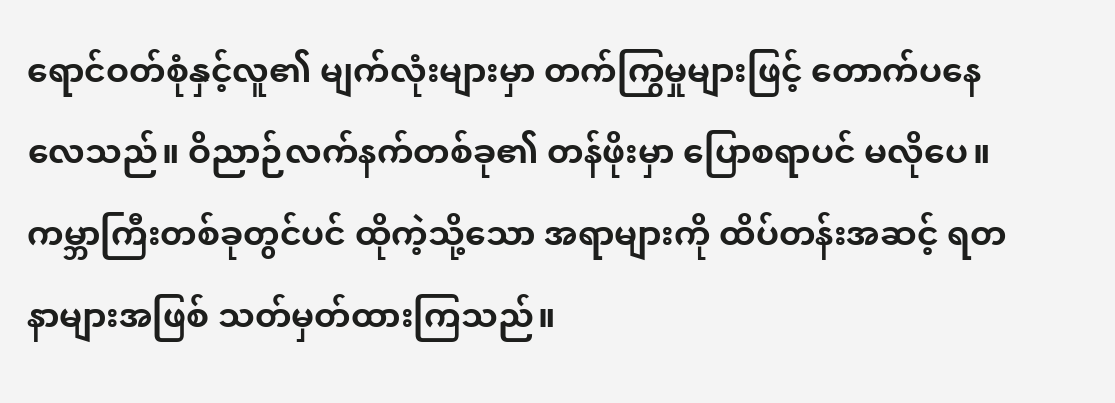ရောင်ဝတ်စုံနှင့်လူ၏ မျက်လုံးများမှာ တက်ကြွမှုများဖြင့် တောက်ပနေလေသည်။ ဝိညာဉ်လက်နက်တစ်ခု၏ တန်ဖိုးမှာ ပြောစရာပင် မလိုပေ။ ကမ္ဘာကြီးတစ်ခုတွင်ပင် ထိုကဲ့သို့သော အရာများကို ထိပ်တန်းအဆင့် ရတနာများအဖြစ် သတ်မှတ်ထားကြသည်။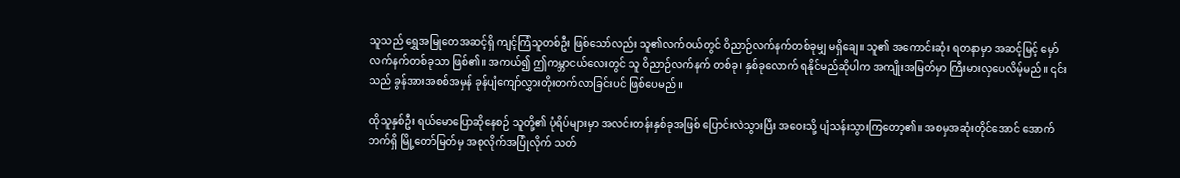သူသည် ရွှေအမြုတေအဆင့်ရှိ ကျင့်ကြံသူတစ်ဦး ဖြစ်သော်လည်း သူ၏လက်ဝယ်တွင် ဝိညာဉ်လက်နက်တစ်ခုမျှ မရှိချေ။ သူ၏ အကောင်းဆုံး ရတနာမှာ အဆင့်မြင့် မှော်လက်နက်တစ်ခုသာ ဖြစ်၏။ အကယ်၍ ဤကမ္ဘာငယ်လေးတွင် သူ ဝိညာဉ်လက်နက် တစ်ခု၊ နှစ်ခုလောက် ရနိုင်မည်ဆိုပါက အကျိုးအမြတ်မှာ ကြီးမားလှပေလိမ့်မည်။ ၎င်းသည် ခွန်အားအစစ်အမှန် ခုန်ပျံကျော်လွှားတိုးတက်လာခြင်းပင် ဖြစ်ပေမည်။

ထိုသူနှစ်ဦး ရယ်မောပြောဆိုနေစဉ် သူတို့၏ ပုံရိပ်များမှာ အလင်းတန်းနှစ်ခုအဖြစ် ပြောင်းလဲသွားပြီး အဝေးသို့ ပျံသန်းသွားကြတော့၏။ အစမှအဆုံးတိုင်အောင် အောက်ဘက်ရှိ မြို့တော်မြတ်မှ အစုလိုက်အပြုံလိုက် သတ်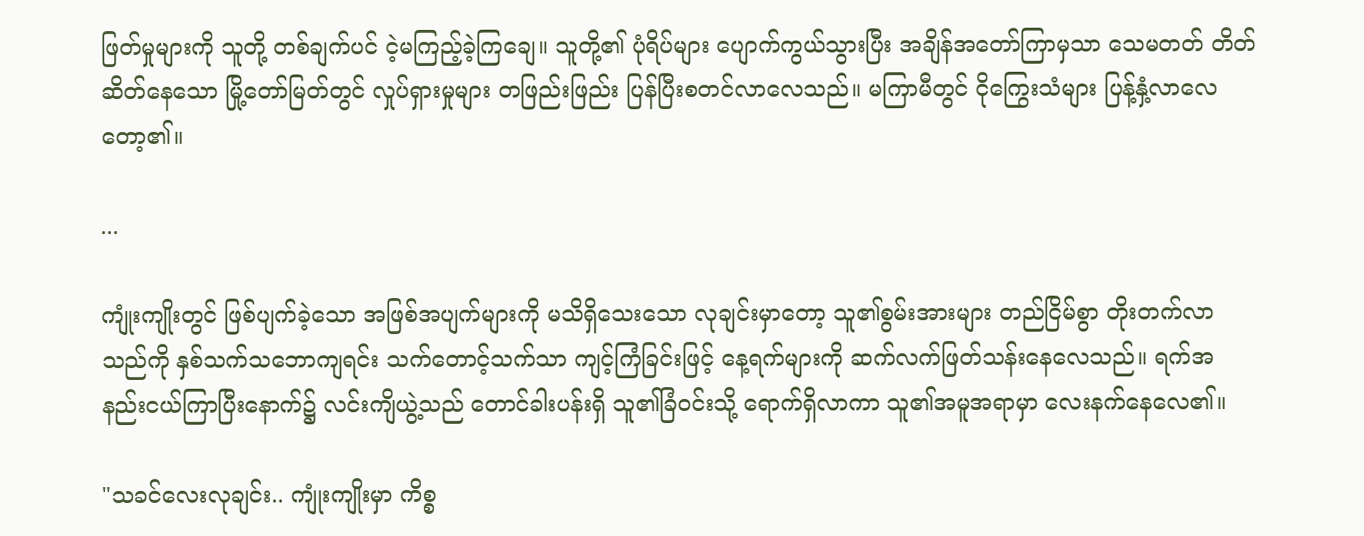ဖြတ်မှုများကို သူတို့ တစ်ချက်ပင် ငဲ့မကြည့်ခဲ့ကြချေ။ သူတို့၏ ပုံရိပ်များ ပျောက်ကွယ်သွားပြီး အချိန်အတော်ကြာမှသာ သေမတတ် တိတ်ဆိတ်နေသော မြို့တော်မြတ်တွင် လှုပ်ရှားမှုများ တဖြည်းဖြည်း ပြန်ပြီးစတင်လာလေသည်။ မကြာမီတွင် ငိုကြွေးသံများ ပြန့်နှံ့လာလေတော့၏။

...

ကျုံးကျိုးတွင် ဖြစ်ပျက်ခဲ့သော အဖြစ်အပျက်များကို မသိရှိသေးသော လုချင်းမှာတော့ သူ၏စွမ်းအားများ တည်ငြိမ်စွာ တိုးတက်လာသည်ကို နှစ်သက်သဘောကျရင်း သက်တောင့်သက်သာ ကျင့်ကြံခြင်းဖြင့် နေ့ရက်များကို ဆက်လက်ဖြတ်သန်းနေလေသည်။ ရက်အနည်းငယ်ကြာပြီးနောက်၌ လင်းကျိယွဲ့သည် တောင်ခါးပန်းရှိ သူ၏ခြံဝင်းသို့ ရောက်ရှိလာကာ သူ၏အမူအရာမှာ လေးနက်နေလေ၏။

"သခင်လေးလုချင်း.. ကျုံးကျိုးမှာ ကိစ္စ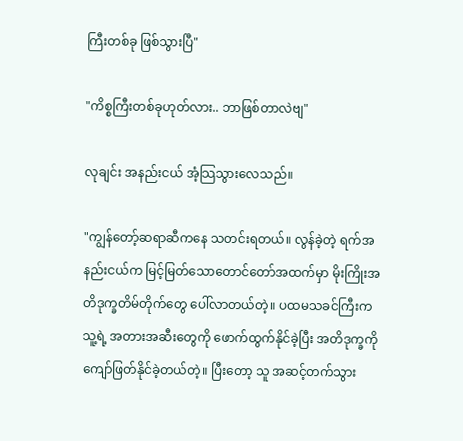ကြီးတစ်ခု ဖြစ်သွားပြီ"

"ကိစ္စကြီးတစ်ခုဟုတ်လား.. ဘာဖြစ်တာလဲဗျ"

လုချင်း အနည်းငယ် အံ့သြသွားလေသည်။

"ကျွန်တော့်ဆရာဆီကနေ သတင်းရတယ်။ လွန်ခဲ့တဲ့ ရက်အနည်းငယ်က မြင့်မြတ်သောတောင်တော်အထက်မှာ မိုးကြိုးအတိဒုက္ခတိမ်တိုက်တွေ ပေါ်လာတယ်တဲ့။ ပထမသခင်ကြီးက သူ့ရဲ့ အတားအဆီးတွေကို ဖောက်ထွက်နိုင်ခဲ့ပြီး အတိဒုက္ခကို ကျော်ဖြတ်နိုင်ခဲ့တယ်တဲ့။ ပြီးတော့ သူ အဆင့်တက်သွား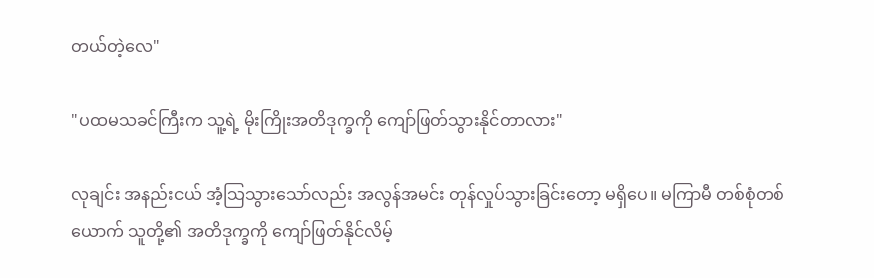တယ်တဲ့လေ"

"ပထမသခင်ကြီးက သူ့ရဲ့ မိုးကြိုးအတိဒုက္ခကို ကျော်ဖြတ်သွားနိုင်တာလား"

လုချင်း အနည်းငယ် အံ့သြသွားသော်လည်း အလွန်အမင်း တုန်လှုပ်သွားခြင်းတော့ မရှိပေ။ မကြာမီ တစ်စုံတစ်ယောက် သူတို့၏ အတိဒုက္ခကို ကျော်ဖြတ်နိုင်လိမ့်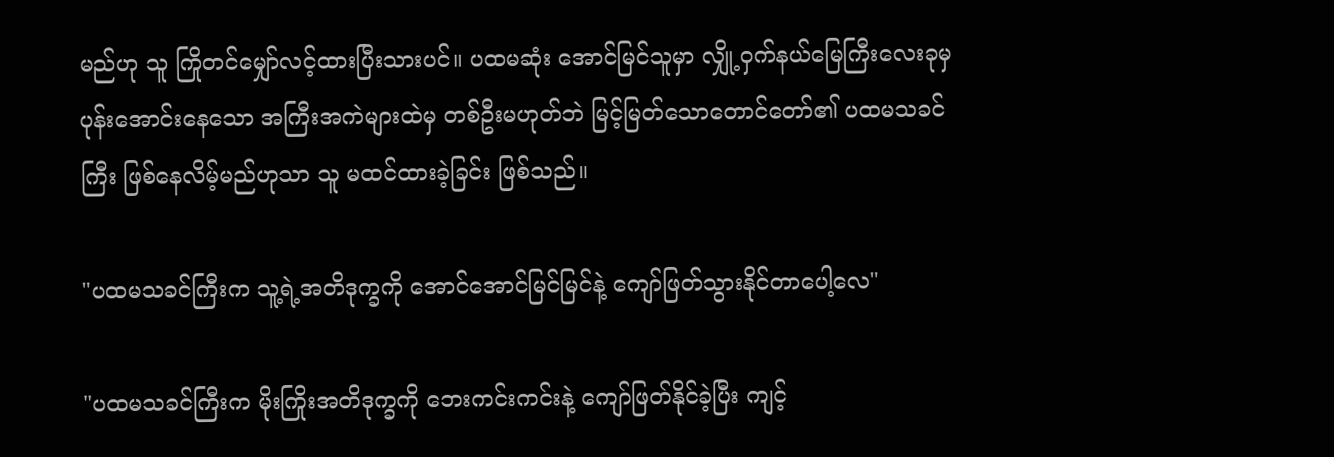မည်ဟု သူ ကြိုတင်မျှော်လင့်ထားပြီးသားပင်။ ပထမဆုံး အောင်မြင်သူမှာ လျှို့ဝှက်နယ်မြေကြီးလေးခုမှ ပုန်းအောင်းနေသော အကြီးအကဲများထဲမှ တစ်ဦးမဟုတ်ဘဲ မြင့်မြတ်သောတောင်တော်၏ ပထမသခင်ကြီး ဖြစ်နေလိမ့်မည်ဟုသာ သူ မထင်ထားခဲ့ခြင်း ဖြစ်သည်။

"ပထမသခင်ကြီးက သူ့ရဲ့အတိဒုက္ခကို အောင်အောင်မြင်မြင်နဲ့ ကျော်ဖြတ်သွားနိုင်တာပေါ့လေ"

"ပထမသခင်ကြီးက မိုးကြိုးအတိဒုက္ခကို ဘေးကင်းကင်းနဲ့ ကျော်ဖြတ်နိုင်ခဲ့ပြီး ကျင့်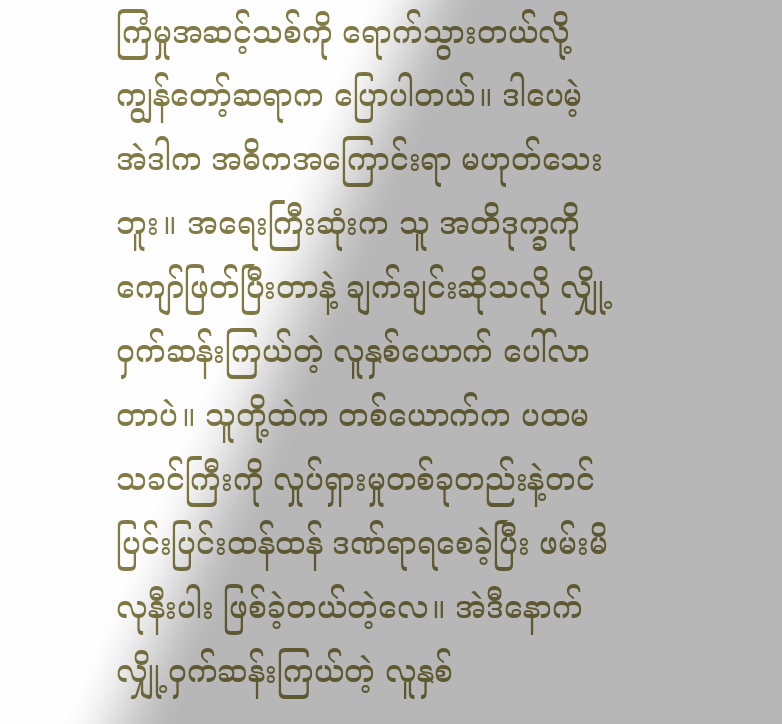ကြံမှုအဆင့်သစ်ကို ရောက်သွားတယ်လို့ ကျွန်တော့်ဆရာက ပြောပါတယ်။ ဒါပေမဲ့ အဲဒါက အဓိကအကြောင်းရာ မဟုတ်သေးဘူး။ အရေးကြီးဆုံးက သူ အတိဒုက္ခကို ကျော်ဖြတ်ပြီးတာနဲ့ ချက်ချင်းဆိုသလို လျှို့ဝှက်ဆန်းကြယ်တဲ့ လူနှစ်ယောက် ပေါ်လာတာပဲ။ သူတို့ထဲက တစ်ယောက်က ပထမသခင်ကြီးကို လှုပ်ရှားမှုတစ်ခုတည်းနဲ့တင် ပြင်းပြင်းထန်ထန် ဒဏ်ရာရစေခဲ့ပြီး ဖမ်းမိလုနီးပါး ဖြစ်ခဲ့တယ်တဲ့လေ။ အဲဒီနောက် လျှို့ဝှက်ဆန်းကြယ်တဲ့ လူနှစ်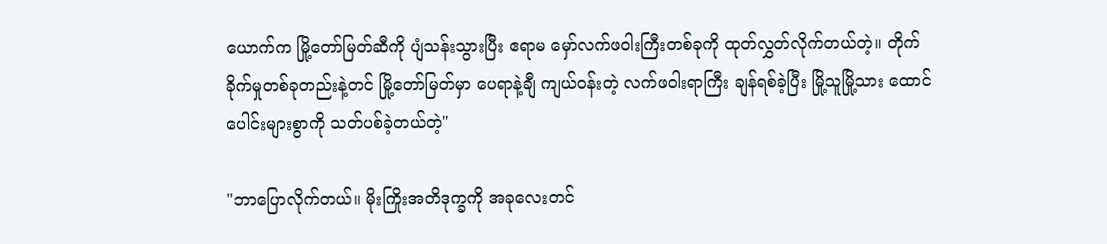ယောက်က မြို့တော်မြတ်ဆီကို ပျံသန်းသွားပြီး ဧရာမ မှော်လက်ဖဝါးကြီးတစ်ခုကို ထုတ်လွှတ်လိုက်တယ်တဲ့။ တိုက်ခိုက်မှုတစ်ခုတည်းနဲ့တင် မြို့တော်မြတ်မှာ ပေရာနဲ့ချီ ကျယ်ဝန်းတဲ့ လက်ဖဝါးရာကြီး ချန်ရစ်ခဲ့ပြီး မြို့သူမြို့သား ထောင်ပေါင်းများစွာကို သတ်ပစ်ခဲ့တယ်တဲ့"

"ဘာပြောလိုက်တယ်။ မိုးကြိုးအတိဒုက္ခကို အခုလေးတင်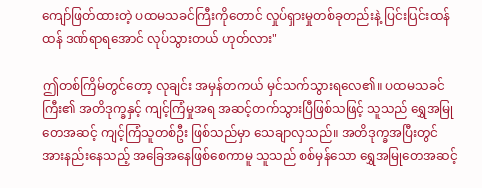ကျော်ဖြတ်ထားတဲ့ ပထမသခင်ကြီးကိုတောင် လှုပ်ရှားမှုတစ်ခုတည်းနဲ့ ပြင်းပြင်းထန်ထန် ဒဏ်ရာရအောင် လုပ်သွားတယ် ဟုတ်လား"

ဤတစ်ကြိမ်တွင်တော့ လုချင်း အမှန်တကယ် မှင်သက်သွားရလေ၏။ ပထမသခင်ကြီး၏ အတိဒုက္ခနှင့် ကျင့်ကြံမှုအရ အဆင့်တက်သွားပြီဖြစ်သဖြင့် သူသည် ရွှေအမြုတေအဆင့် ကျင့်ကြံသူတစ်ဦး ဖြစ်သည်မှာ သေချာလှသည်။ အတိဒုက္ခအပြီးတွင် အားနည်းနေသည့် အခြေအနေဖြစ်စေကာမူ သူသည် စစ်မှန်သော ရွှေအမြုတေအဆင့်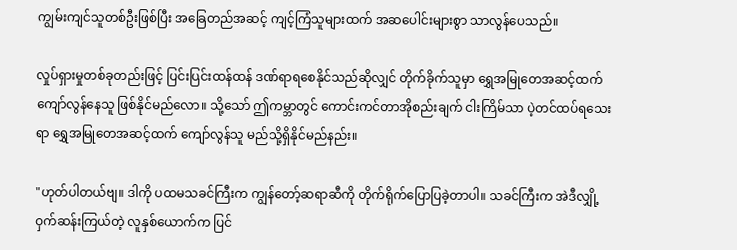ကျွမ်းကျင်သူတစ်ဦးဖြစ်ပြီး အခြေတည်အဆင့် ကျင့်ကြံသူများထက် အဆပေါင်းများစွာ သာလွန်ပေသည်။

လှုပ်ရှားမှုတစ်ခုတည်းဖြင့် ပြင်းပြင်းထန်ထန် ဒဏ်ရာရစေနိုင်သည်ဆိုလျှင် တိုက်ခိုက်သူမှာ ရွှေအမြုတေအဆင့်ထက် ကျော်လွန်နေသူ ဖြစ်နိုင်မည်လော။ သို့သော် ဤကမ္ဘာတွင် ကောင်းကင်တာအိုစည်းချက် ငါးကြိမ်သာ ပဲ့တင်ထပ်ရသေးရာ ရွှေအမြုတေအဆင့်ထက် ကျော်လွန်သူ မည်သို့ရှိနိုင်မည်နည်း။

"ဟုတ်ပါတယ်ဗျ။ ဒါကို ပထမသခင်ကြီးက ကျွန်တော့်ဆရာဆီကို တိုက်ရိုက်ပြောပြခဲ့တာပါ။ သခင်ကြီးက အဲဒီလျှို့ဝှက်ဆန်းကြယ်တဲ့ လူနှစ်ယောက်က ပြင်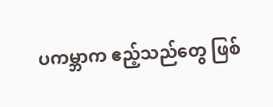ပကမ္ဘာက ဧည့်သည်တွေ ဖြစ်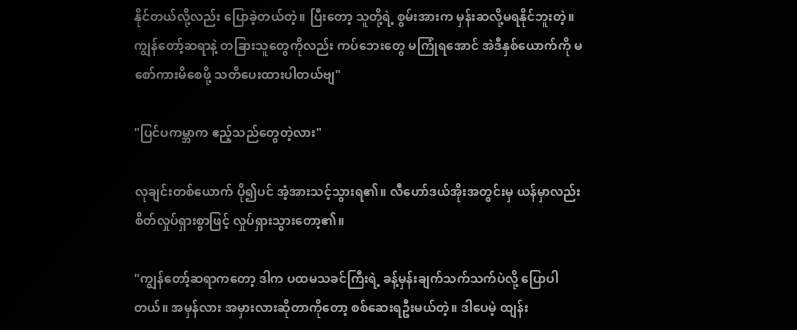နိုင်တယ်လို့လည်း ပြောခဲ့တယ်တဲ့။ ပြီးတော့ သူတို့ရဲ့ စွမ်းအားက မှန်းဆလို့မရနိုင်ဘူးတဲ့။ ကျွန်တော့်ဆရာနဲ့ တခြားသူတွေကိုလည်း ကပ်ဘေးတွေ မကြုံရအောင် အဲဒီနှစ်ယောက်ကို မစော်ကားမိစေဖို့ သတိပေးထားပါတယ်ဗျ"

"ပြင်ပကမ္ဘာက ဧည့်သည်တွေတဲ့လား"

လုချင်းတစ်ယောက် ပို၍ပင် အံ့အားသင့်သွားရ၏။ လီဟော်ဒယ်အိုးအတွင်းမှ ယန်မှာလည်း စိတ်လှုပ်ရှားစွာဖြင့် လှုပ်ရှားသွားတော့၏။

"ကျွန်တော့်ဆရာကတော့ ဒါက ပထမသခင်ကြီးရဲ့ ခန့်မှန်းချက်သက်သက်ပဲလို့ ပြောပါတယ်။ အမှန်လား အမှားလားဆိုတာကိုတော့ စစ်ဆေးရဦးမယ်တဲ့။ ဒါပေမဲ့ ထျန်း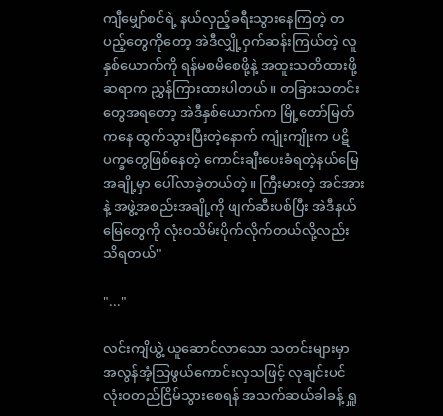ကျီမျှော်စင်ရဲ့ နယ်လှည့်ခရီးသွားနေကြတဲ့ တပည့်တွေကိုတော့ အဲဒီလျှို့ဝှက်ဆန်းကြယ်တဲ့ လူနှစ်ယောက်ကို ရန်မစမိစေဖို့နဲ့ အထူးသတိထားဖို့ ဆရာက ညွှန်ကြားထားပါတယ်။ တခြားသတင်းတွေအရတော့ အဲဒီနှစ်ယောက်က မြို့တော်မြတ်ကနေ ထွက်သွားပြီးတဲ့နောက် ကျုံးကျိုးက ပဋိပက္ခတွေဖြစ်နေတဲ့ ကောင်းချီးပေးခံရတဲ့နယ်မြေအချို့မှာ ပေါ်လာခဲ့တယ်တဲ့။ ကြီးမားတဲ့ အင်အားနဲ့ အဖွဲ့အစည်းအချို့ကို ဖျက်ဆီးပစ်ပြီး အဲဒီနယ်မြေတွေကို လုံးဝသိမ်းပိုက်လိုက်တယ်လို့လည်း သိရတယ်"

"..."

လင်းကျိယွဲ့ ယူဆောင်လာသော သတင်းများမှာ အလွန်အံ့သြဖွယ်ကောင်းလှသဖြင့် လုချင်းပင် လုံးဝတည်ငြိမ်သွားစေရန် အသက်ဆယ်ခါခန့် ရှူ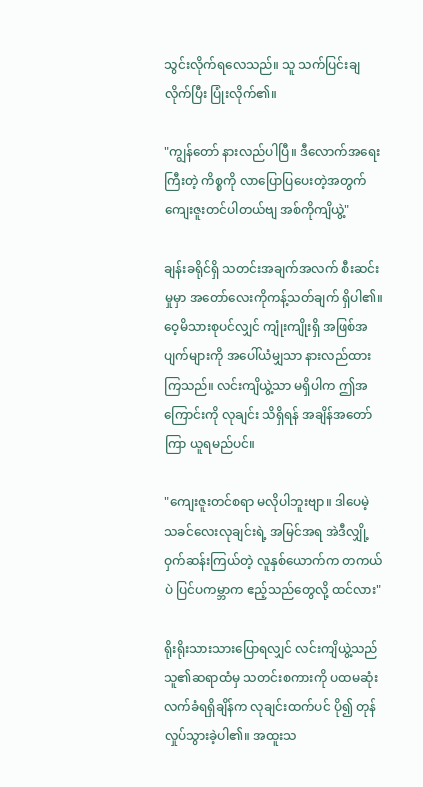သွင်းလိုက်ရလေသည်။ သူ သက်ပြင်းချလိုက်ပြီး ပြုံးလိုက်၏။

"ကျွန်တော် နားလည်ပါပြီ။ ဒီလောက်အရေးကြီးတဲ့ ကိစ္စကို လာပြောပြပေးတဲ့အတွက် ကျေးဇူးတင်ပါတယ်ဗျ အစ်ကိုကျိယွဲ့"

ချန်းခရိုင်ရှိ သတင်းအချက်အလက် စီးဆင်းမှုမှာ အတော်လေးကိုကန့်သတ်ချက် ရှိပါ၏။ ဝေ့မိသားစုပင်လျှင် ကျုံးကျိုးရှိ အဖြစ်အပျက်များကို အပေါ်ယံမျှသာ နားလည်ထားကြသည်။ လင်းကျိယွဲ့သာ မရှိပါက ဤအကြောင်းကို လုချင်း သိရှိရန် အချိန်အတော်ကြာ ယူရမည်ပင်။

"ကျေးဇူးတင်စရာ မလိုပါဘူးဗျာ။ ဒါပေမဲ့ သခင်လေးလုချင်းရဲ့ အမြင်အရ အဲဒီလျှို့ဝှက်ဆန်းကြယ်တဲ့ လူနှစ်ယောက်က တကယ်ပဲ ပြင်ပကမ္ဘာက ဧည့်သည်တွေလို့ ထင်လား"

ရိုးရိုးသားသားပြောရလျှင် လင်းကျိယွဲ့သည် သူ၏ဆရာထံမှ သတင်းစကားကို ပထမဆုံး လက်ခံရရှိချိန်က လုချင်းထက်ပင် ပို၍ တုန်လှုပ်သွားခဲ့ပါ၏။ အထူးသ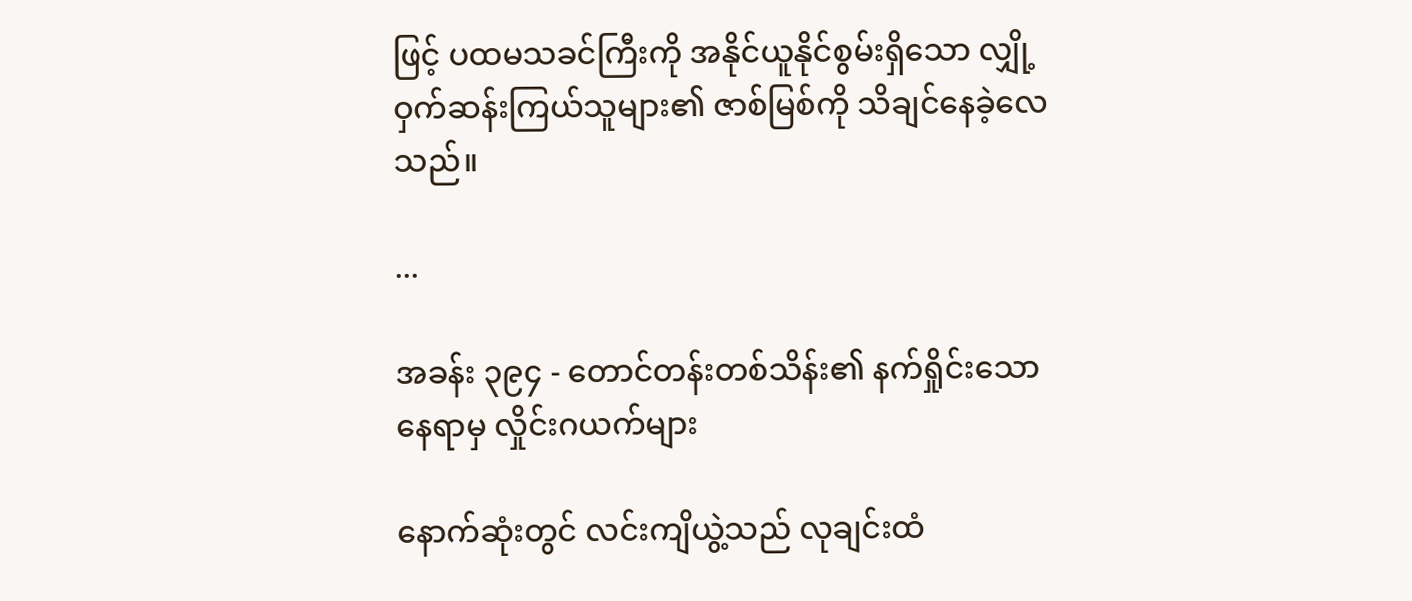ဖြင့် ပထမသခင်ကြီးကို အနိုင်ယူနိုင်စွမ်းရှိသော လျှို့ဝှက်ဆန်းကြယ်သူများ၏ ဇာစ်မြစ်ကို သိချင်နေခဲ့လေသည်။

...

အခန်း ၃၉၄ - တောင်တန်းတစ်သိန်း၏ နက်ရှိုင်းသော နေရာမှ လှိုင်းဂယက်များ

နောက်ဆုံးတွင် လင်းကျိယွဲ့သည် လုချင်းထံ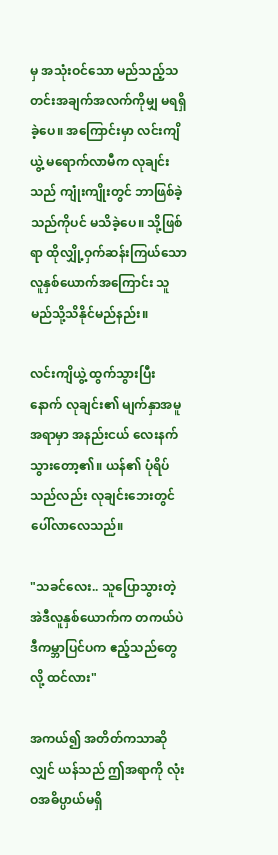မှ အသုံးဝင်သော မည်သည့်သတင်းအချက်အလက်ကိုမျှ မရရှိခဲ့ပေ။ အကြောင်းမှာ လင်းကျိယွဲ့ မရောက်လာမီက လုချင်းသည် ကျုံးကျိုးတွင် ဘာဖြစ်ခဲ့သည်ကိုပင် မသိခဲ့ပေ။ သို့ဖြစ်ရာ ထိုလျှို့ဝှက်ဆန်းကြယ်သော လူနှစ်ယောက်အကြောင်း သူ မည်သို့သိနိုင်မည်နည်း။

လင်းကျိယွဲ့ ထွက်သွားပြီးနောက် လုချင်း၏ မျက်နှာအမူအရာမှာ အနည်းငယ် လေးနက်သွားတော့၏။ ယန်၏ ပုံရိပ်သည်လည်း လုချင်းဘေးတွင် ပေါ်လာလေသည်။

"သခင်လေး.. သူပြောသွားတဲ့ အဲဒီလူနှစ်ယောက်က တကယ်ပဲ ဒီကမ္ဘာပြင်ပက ဧည့်သည်တွေလို့ ထင်လား"

အကယ်၍ အတိတ်ကသာဆိုလျှင် ယန်သည် ဤအရာကို လုံးဝအဓိပ္ပာယ်မရှိ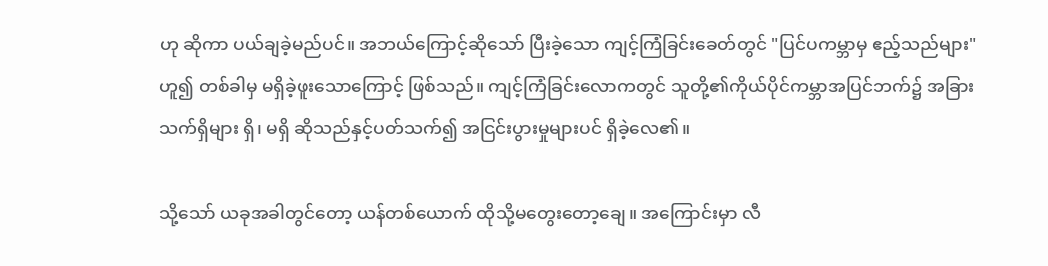ဟု ဆိုကာ ပယ်ချခဲ့မည်ပင်။ အဘယ်ကြောင့်ဆိုသော် ပြီးခဲ့သော ကျင့်ကြံခြင်းခေတ်တွင် "ပြင်ပကမ္ဘာမှ ဧည့်သည်များ" ဟူ၍ တစ်ခါမှ မရှိခဲ့ဖူးသောကြောင့် ဖြစ်သည်။ ကျင့်ကြံခြင်းလောကတွင် သူတို့၏ကိုယ်ပိုင်ကမ္ဘာအပြင်ဘက်၌ အခြားသက်ရှိများ ရှိ၊ မရှိ ဆိုသည်နှင့်ပတ်သက်၍ အငြင်းပွားမှုများပင် ရှိခဲ့လေ၏။

သို့သော် ယခုအခါတွင်တော့ ယန်တစ်ယောက် ထိုသို့မတွေးတော့ချေ။ အကြောင်းမှာ လီ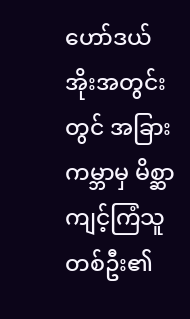ဟော်ဒယ်အိုးအတွင်းတွင် အခြားကမ္ဘာမှ မိစ္ဆာကျင့်ကြံသူတစ်ဦး၏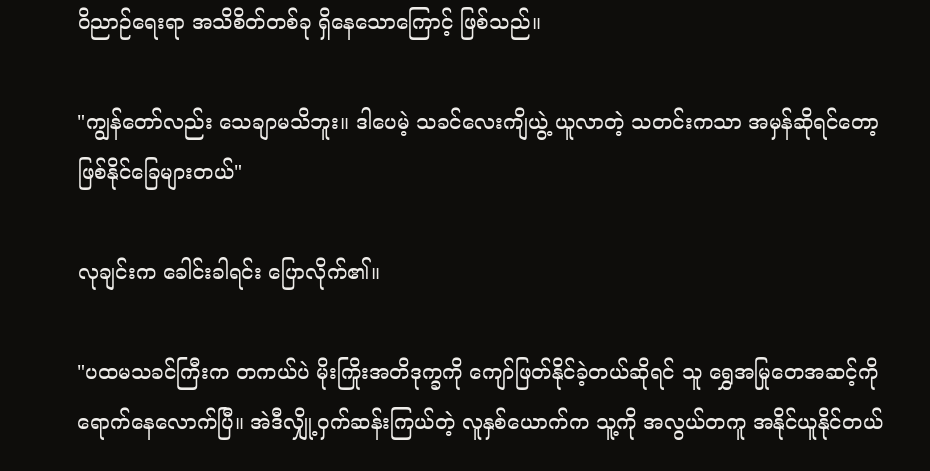ဝိညာဉ်ရေးရာ အသိစိတ်တစ်ခု ရှိနေသောကြောင့် ဖြစ်သည်။

"ကျွန်တော်လည်း သေချာမသိဘူး။ ဒါပေမဲ့ သခင်လေးကျိယွဲ့ ယူလာတဲ့ သတင်းကသာ အမှန်ဆိုရင်တော့ ဖြစ်နိုင်ခြေများတယ်"

လုချင်းက ခေါင်းခါရင်း ပြောလိုက်၏။

"ပထမသခင်ကြီးက တကယ်ပဲ မိုးကြိုးအတိဒုက္ခကို ကျော်ဖြတ်နိုင်ခဲ့တယ်ဆိုရင် သူ ရွှေအမြုတေအဆင့်ကို ရောက်နေလောက်ပြီ။ အဲဒီလျှို့ဝှက်ဆန်းကြယ်တဲ့ လူနှစ်ယောက်က သူ့ကို အလွယ်တကူ အနိုင်ယူနိုင်တယ်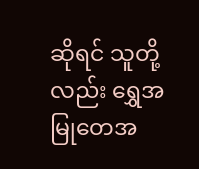ဆိုရင် သူတို့လည်း ရွှေအမြုတေအ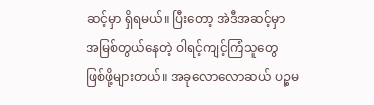ဆင့်မှာ ရှိရမယ်။ ပြီးတော့ အဲဒီအဆင့်မှာ အမြစ်တွယ်နေတဲ့ ဝါရင့်ကျင့်ကြံသူတွေ ဖြစ်ဖို့များတယ်။ အခုလောလောဆယ် ပဉ္စမ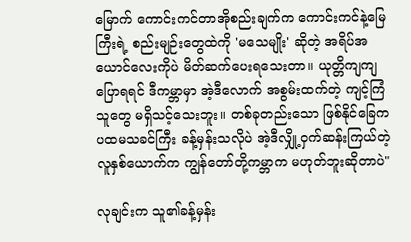မြောက် ကောင်းကင်တာအိုစည်းချက်က ကောင်းကင်နဲ့မြေကြီးရဲ့ စည်းမျဉ်းတွေထဲကို 'မသေမျိုး' ဆိုတဲ့ အရိပ်အယောင်လေးကိုပဲ မိတ်ဆက်ပေးရသေးတာ။ ယုတ္တိကျကျပြောရရင် ဒီကမ္ဘာမှာ အဲ့ဒီလောက် အစွမ်းထက်တဲ့ ကျင့်ကြံသူတွေ မရှိသင့်သေးဘူး။ တစ်ခုတည်းသော ဖြစ်နိုင်ခြေက ပထမသခင်ကြီး ခန့်မှန်းသလိုပဲ အဲ့ဒီလျှို့ဝှက်ဆန်းကြယ်တဲ့ လူနှစ်ယောက်က ကျွန်တော်တို့ကမ္ဘာက မဟုတ်ဘူးဆိုတာပဲ"

လုချင်းက သူ၏ခန့်မှန်း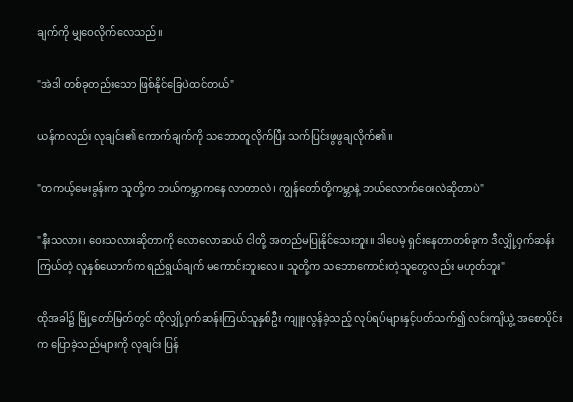ချက်ကို မျှဝေလိုက်လေသည်။

"အဲဒါ တစ်ခုတည်းသော ဖြစ်နိုင်ခြေပဲထင်တယ်"

ယန်ကလည်း လုချင်း၏ ကောက်ချက်ကို သဘောတူလိုက်ပြီး သက်ပြင်းဖွဖွချလိုက်၏။

"တကယ့်မေးခွန်းက သူတို့က ဘယ်ကမ္ဘာကနေ လာတာလဲ၊ ကျွန်တော်တို့ကမ္ဘာနဲ့ ဘယ်လောက်ဝေးလဲဆိုတာပဲ"

"နီးသလား၊ ဝေးသလားဆိုတာကို လောလောဆယ် ငါတို့ အတည်မပြုနိုင်သေးဘူး။ ဒါပေမဲ့ ရှင်းနေတာတစ်ခုက ဒီလျှို့ဝှက်ဆန်းကြယ်တဲ့ လူနှစ်ယောက်က ရည်ရွယ်ချက် မကောင်းဘူးလေ။ သူတို့က သဘောကောင်းတဲ့သူတွေလည်း မဟုတ်ဘူး"

ထိုအခါ၌ မြို့တော်မြတ်တွင် ထိုလျှို့ဝှက်ဆန်းကြယ်သူနှစ်ဦး ကျူးလွန်ခဲ့သည့် လုပ်ရပ်များနှင့်ပတ်သက်၍ လင်းကျိယွဲ့ အစောပိုင်းက ပြောခဲ့သည်များကို လုချင်း ပြန်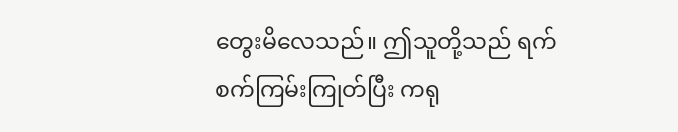တွေးမိလေသည်။ ဤသူတို့သည် ရက်စက်ကြမ်းကြုတ်ပြီး ကရု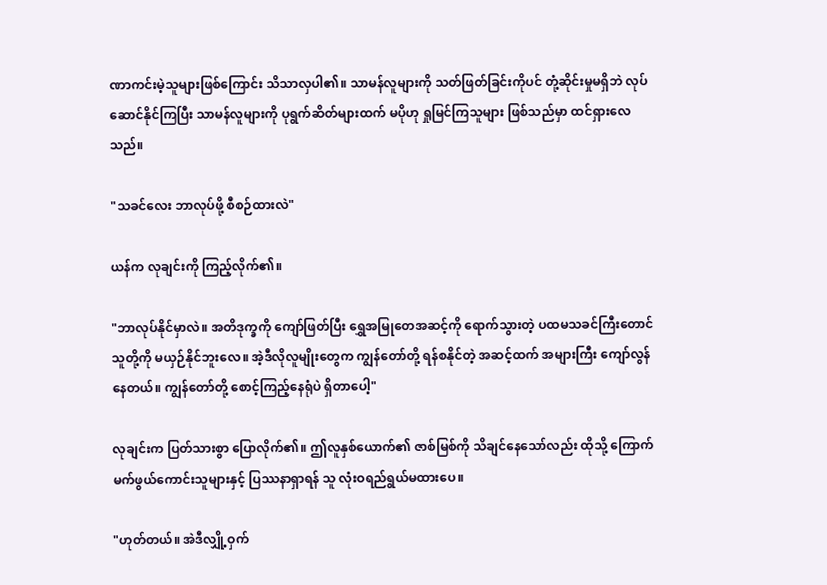ဏာကင်းမဲ့သူများဖြစ်ကြောင်း သိသာလှပါ၏။ သာမန်လူများကို သတ်ဖြတ်ခြင်းကိုပင် တုံ့ဆိုင်းမှုမရှိဘဲ လုပ်ဆောင်နိုင်ကြပြီး သာမန်လူများကို ပုရွက်ဆိတ်များထက် မပိုဟု ရှုမြင်ကြသူများ ဖြစ်သည်မှာ ထင်ရှားလေသည်။

"သခင်လေး ဘာလုပ်ဖို့ စီစဉ်ထားလဲ"

ယန်က လုချင်းကို ကြည့်လိုက်၏။

"ဘာလုပ်နိုင်မှာလဲ။ အတိဒုက္ခကို ကျော်ဖြတ်ပြီး ရွှေအမြုတေအဆင့်ကို ရောက်သွားတဲ့ ပထမသခင်ကြီးတောင် သူတို့ကို မယှဉ်နိုင်ဘူးလေ။ အဲ့ဒီလိုလူမျိုးတွေက ကျွန်တော်တို့ ရန်စနိုင်တဲ့ အဆင့်ထက် အများကြီး ကျော်လွန်နေတယ်။ ကျွန်တော်တို့ စောင့်ကြည့်နေရုံပဲ ရှိတာပေါ့"

လုချင်းက ပြတ်သားစွာ ပြောလိုက်၏။ ဤလူနှစ်ယောက်၏ ဇာစ်မြစ်ကို သိချင်နေသော်လည်း ထိုသို့ ကြောက်မက်ဖွယ်ကောင်းသူများနှင့် ပြဿနာရှာရန် သူ လုံးဝရည်ရွယ်မထားပေ။

"ဟုတ်တယ်။ အဲဒီလျှို့ဝှက်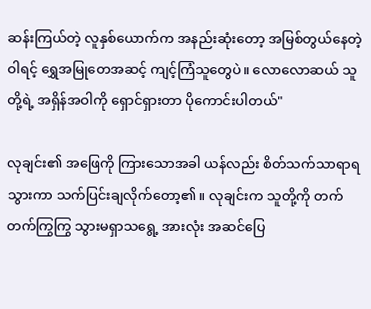ဆန်းကြယ်တဲ့ လူနှစ်ယောက်က အနည်းဆုံးတော့ အမြစ်တွယ်နေတဲ့ ဝါရင့် ရွှေအမြုတေအဆင့် ကျင့်ကြံသူတွေပဲ။ လောလောဆယ် သူတို့ရဲ့ အရှိန်အဝါကို ရှောင်ရှားတာ ပိုကောင်းပါတယ်"

လုချင်း၏ အဖြေကို ကြားသောအခါ ယန်လည်း စိတ်သက်သာရာရသွားကာ သက်ပြင်းချလိုက်တော့၏။ လုချင်းက သူတို့ကို တက်တက်ကြွကြွ သွားမရှာသရွေ့ အားလုံး အဆင်ပြေ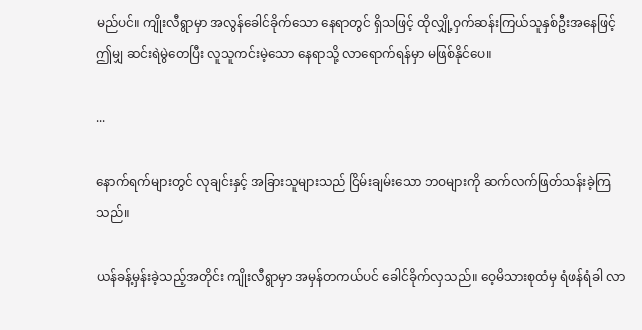မည်ပင်။ ကျိုးလီရွာမှာ အလွန်ခေါင်ခိုက်သော နေရာတွင် ရှိသဖြင့် ထိုလျှို့ဝှက်ဆန်းကြယ်သူနှစ်ဦးအနေဖြင့် ဤမျှ ဆင်းရဲမွဲတေပြီး လူသူကင်းမဲ့သော နေရာသို့ လာရောက်ရန်မှာ မဖြစ်နိုင်ပေ။

...

နောက်ရက်များတွင် လုချင်းနှင့် အခြားသူများသည် ငြိမ်းချမ်းသော ဘဝများကို ဆက်လက်ဖြတ်သန်းခဲ့ကြသည်။

ယန်ခန့်မှန်းခဲ့သည့်အတိုင်း ကျိုးလီရွာမှာ အမှန်တကယ်ပင် ခေါင်ခိုက်လှသည်။ ဝေ့မိသားစုထံမှ ရံဖန်ရံခါ လာ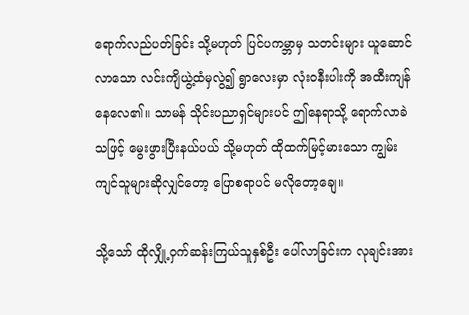ရောက်လည်ပတ်ခြင်း သို့မဟုတ် ပြင်ပကမ္ဘာမှ သတင်းများ ယူဆောင်လာသော လင်းကျိယွဲ့ထံမှလွဲ၍ ရွာလေးမှာ လုံးဝနီးပါးကို အထီးကျန်နေလေ၏။ သာမန် သိုင်းပညာရှင်များပင် ဤနေရာသို့ ရောက်လာခဲသဖြင့် မွေးဖွားပြီးနယ်ပယ် သို့မဟုတ် ထိုထက်မြင့်မားသော ကျွမ်းကျင်သူများဆိုလျှင်တော့ ပြောစရာပင် မလိုတော့ချေ။

သို့သော် ထိုလျှို့ဝှက်ဆန်းကြယ်သူနှစ်ဦး ပေါ်လာခြင်းက လုချင်းအား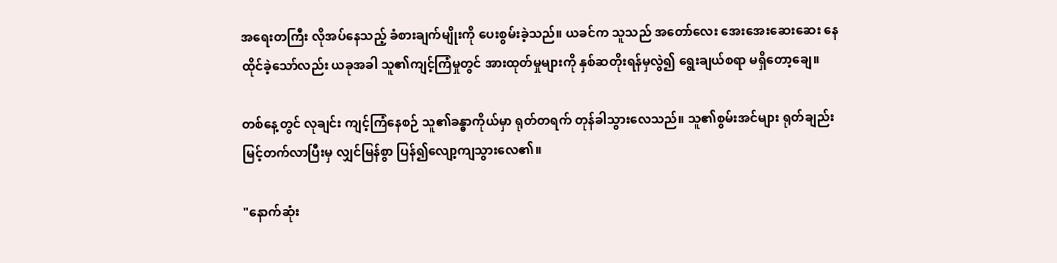အရေးတကြီး လိုအပ်နေသည့် ခံစားချက်မျိုးကို ပေးစွမ်းခဲ့သည်။ ယခင်က သူသည် အတော်လေး အေးအေးဆေးဆေး နေထိုင်ခဲ့သော်လည်း ယခုအခါ သူ၏ကျင့်ကြံမှုတွင် အားထုတ်မှုများကို နှစ်ဆတိုးရန်မှလွဲ၍ ရွေးချယ်စရာ မရှိတော့ချေ။

တစ်နေ့တွင် လုချင်း ကျင့်ကြံနေစဉ် သူ၏ခန္ဓာကိုယ်မှာ ရုတ်တရက် တုန်ခါသွားလေသည်။ သူ၏စွမ်းအင်များ ရုတ်ချည်း မြင့်တက်လာပြီးမှ လျှင်မြန်စွာ ပြန်၍လျော့ကျသွားလေ၏။

"နောက်ဆုံး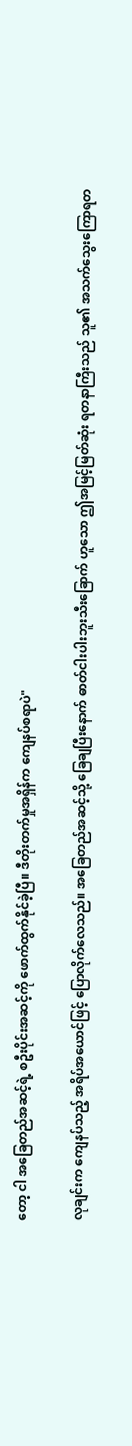တော့ ငါ အခြေတည်အဆင့်ရဲ့ စဦးပိုင်းအဆင့်ကို ဖောက်ထွက်နိုင်ခဲ့ပြီ။ ဒီတိုးတက်မှုအရှိန်က ကျေနပ်စရာပဲ"

လုချင်းက ကျေနပ်သည့် အရိပ်အယောင်ဖြင့် ပြောလိုက်လေသည်။ အခြေတည်အဆင့်သို့ ခြေချပြီးနောက် ဓာတ်ငါးပါးဘူးသီးခြောက် ဟူသော ဤအမြင့်မြတ်ဆုံး ရတနာကြီးသည် သူ၏ အသက်သွေးကြောရတ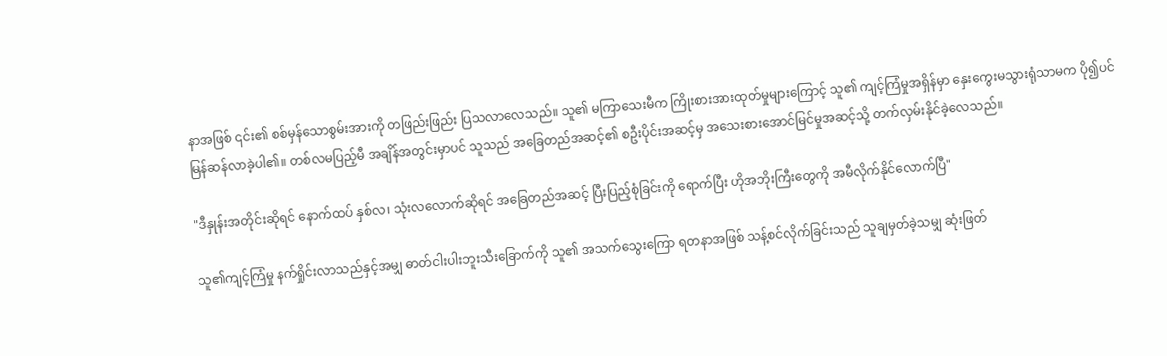နာအဖြစ် ၎င်း၏ စစ်မှန်သောစွမ်းအားကို တဖြည်းဖြည်း ပြသလာလေသည်။ သူ၏ မကြာသေးမီက ကြိုးစားအားထုတ်မှုများကြောင့် သူ၏ ကျင့်ကြံမှုအရှိန်မှာ နှေးကွေးမသွားရုံသာမက ပို၍ပင် မြန်ဆန်လာခဲ့ပါ၏။ တစ်လမပြည့်မီ အချိန်အတွင်းမှာပင် သူသည် အခြေတည်အဆင့်၏ စဦးပိုင်းအဆင့်မှ အသေးစားအောင်မြင်မှုအဆင့်သို့ တက်လှမ်းနိုင်ခဲ့လေသည်။

"ဒီနှုန်းအတိုင်းဆိုရင် နောက်ထပ် နှစ်လ၊ သုံးလလောက်ဆိုရင် အခြေတည်အဆင့် ပြီးပြည့်စုံခြင်းကို ရောက်ပြီး ဟိုအဘိုးကြီးတွေကို အမီလိုက်နိုင်လောက်ပြီ"

သူ၏ကျင့်ကြံမှု နက်ရှိုင်းလာသည်နှင့်အမျှ ဓာတ်ငါးပါးဘူးသီးခြောက်ကို သူ၏ အသက်သွေးကြော ရတနာအဖြစ် သန့်စင်လိုက်ခြင်းသည် သူချမှတ်ခဲ့သမျှ ဆုံးဖြတ်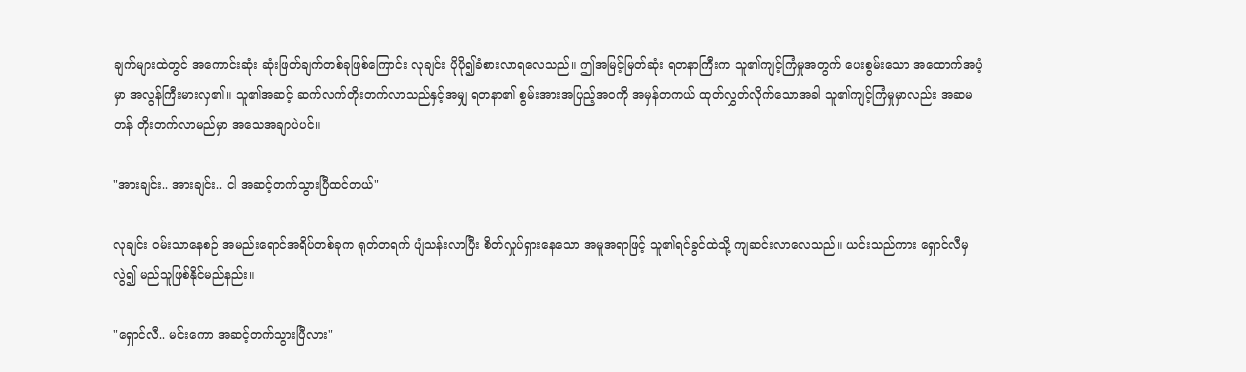ချက်များထဲတွင် အကောင်းဆုံး ဆုံးဖြတ်ချက်တစ်ခုဖြစ်ကြောင်း လုချင်း ပိုပို၍ခံစားလာရလေသည်။ ဤအမြင့်မြတ်ဆုံး ရတနာကြီးက သူ၏ကျင့်ကြံမှုအတွက် ပေးစွမ်းသော အထောက်အပံ့မှာ အလွန်ကြီးမားလှ၏။ သူ၏အဆင့် ဆက်လက်တိုးတက်လာသည်နှင့်အမျှ ရတနာ၏ စွမ်းအားအပြည့်အဝကို အမှန်တကယ် ထုတ်လွှတ်လိုက်သောအခါ သူ၏ကျင့်ကြံမှုမှာလည်း အဆမတန် တိုးတက်လာမည်မှာ အသေအချာပဲပင်။

"အားချင်း.. အားချင်း.. ငါ အဆင့်တက်သွားပြီထင်တယ်"

လုချင်း ဝမ်းသာနေစဉ် အမည်းရောင်အရိပ်တစ်ခုက ရုတ်တရက် ပျံသန်းလာပြီး စိတ်လှုပ်ရှားနေသော အမူအရာဖြင့် သူ၏ရင်ခွင်ထဲသို့ ကျဆင်းလာလေသည်။ ယင်းသည်ကား ရှောင်လီမှလွဲ၍ မည်သူဖြစ်နိုင်မည်နည်း။

"ရှောင်လီ.. မင်းကော အဆင့်တက်သွားပြီလား"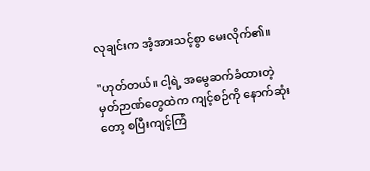လုချင်းက အံ့အားသင့်စွာ မေးလိုက်၏။

"ဟုတ်တယ်။ ငါ့ရဲ့ အမွေဆက်ခံထားတဲ့ မှတ်ဉာဏ်တွေထဲက ကျင့်စဉ်ကို နောက်ဆုံးတော့ စပြီးကျင့်ကြံ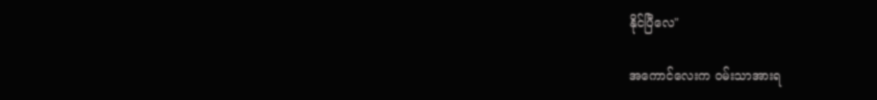နိုင်ပြီလေ"

အကောင်လေးက ဝမ်းသာအားရ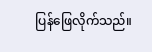ပြန်ဖြေလိုက်သည်။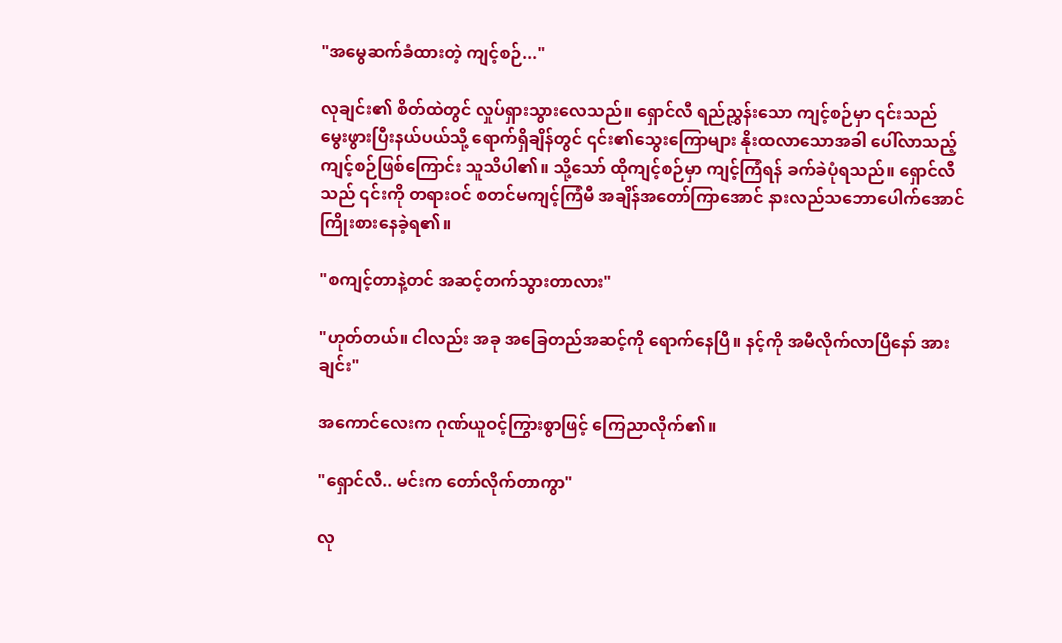"အမွေဆက်ခံထားတဲ့ ကျင့်စဉ်..."

လုချင်း၏ စိတ်ထဲတွင် လှုပ်ရှားသွားလေသည်။ ရှောင်လီ ရည်ညွှန်းသော ကျင့်စဉ်မှာ ၎င်းသည် မွေးဖွားပြီးနယ်ပယ်သို့ ရောက်ရှိချိန်တွင် ၎င်း၏သွေးကြောများ နိုးထလာသောအခါ ပေါ်လာသည့် ကျင့်စဉ်ဖြစ်ကြောင်း သူသိပါ၏။ သို့သော် ထိုကျင့်စဉ်မှာ ကျင့်ကြံရန် ခက်ခဲပုံရသည်။ ရှောင်လီသည် ၎င်းကို တရားဝင် စတင်မကျင့်ကြံမီ အချိန်အတော်ကြာအောင် နားလည်သဘောပေါက်အောင် ကြိုးစားနေခဲ့ရ၏။

"စကျင့်တာနဲ့တင် အဆင့်တက်သွားတာလား"

"ဟုတ်တယ်။ ငါလည်း အခု အခြေတည်အဆင့်ကို ရောက်နေပြီ။ နင့်ကို အမီလိုက်လာပြီနော် အားချင်း"

အကောင်လေးက ဂုဏ်ယူဝင့်ကြွားစွာဖြင့် ကြေညာလိုက်၏။

"ရှောင်လီ.. မင်းက တော်လိုက်တာကွာ"

လု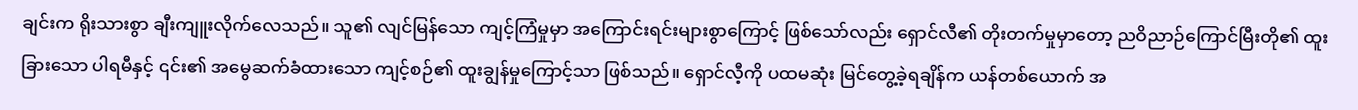ချင်းက ရိုးသားစွာ ချီးကျူးလိုက်လေသည်။ သူ၏ လျင်မြန်သော ကျင့်ကြံမှုမှာ အကြောင်းရင်းများစွာကြောင့် ဖြစ်သော်လည်း ရှောင်လီ၏ တိုးတက်မှုမှာတော့ ညဝိညာဉ်ကြောင်မြီးတို၏ ထူးခြားသော ပါရမီနှင့် ၎င်း၏ အမွေဆက်ခံထားသော ကျင့်စဉ်၏ ထူးချွန်မှုကြောင့်သာ ဖြစ်သည်။ ရှောင်လီ့ကို ပထမဆုံး မြင်တွေ့ခဲ့ရချိန်က ယန်တစ်‌ယောက် အ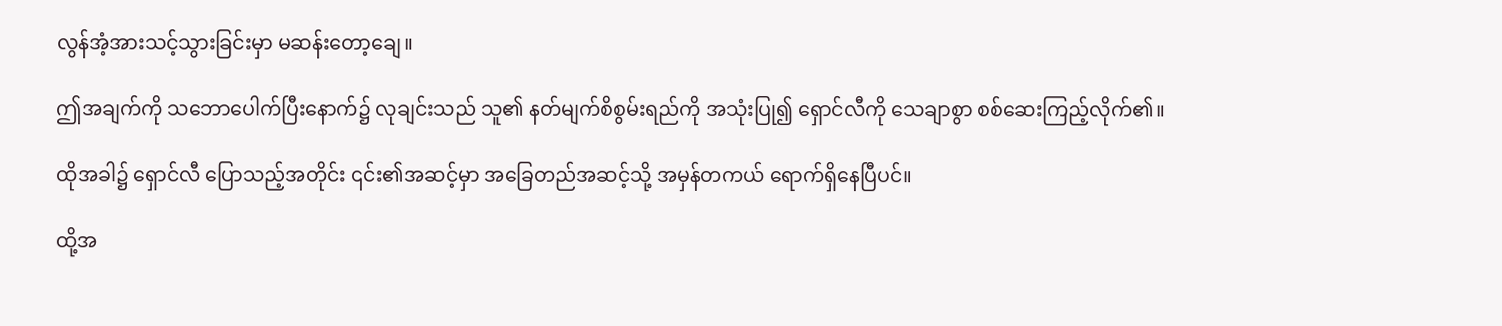လွန်အံ့အားသင့်သွားခြင်းမှာ မဆန်းတော့ချေ။

ဤအချက်ကို သဘောပေါက်ပြီးနောက်၌ လုချင်းသည် သူ၏ နတ်မျက်စိစွမ်းရည်ကို အသုံးပြု၍ ရှောင်လီကို သေချာစွာ စစ်ဆေးကြည့်လိုက်၏။

ထိုအခါ၌ ရှောင်လီ ပြောသည့်အတိုင်း ၎င်း၏အဆင့်မှာ အခြေတည်အဆင့်သို့ အမှန်တကယ် ရောက်ရှိနေပြီပင်။

ထို့အ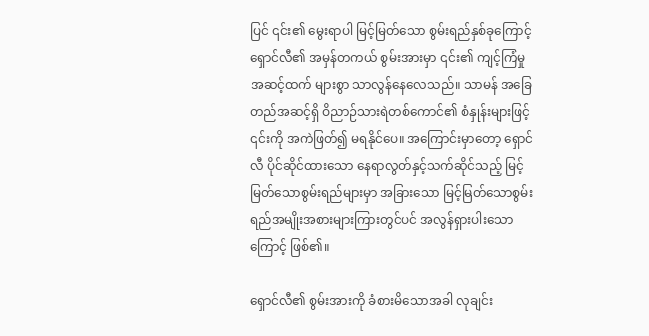ပြင် ၎င်း၏ မွေးရာပါ မြင့်မြတ်သော စွမ်းရည်နှစ်ခုကြောင့် ရှောင်လီ၏ အမှန်တကယ် စွမ်းအားမှာ ၎င်း၏ ကျင့်ကြံမှုအဆင့်ထက် များစွာ သာလွန်နေလေသည်။ သာမန် အခြေတည်အဆင့်ရှိ ဝိညာဉ်သားရဲတစ်ကောင်၏ စံနှုန်းများဖြင့် ၎င်းကို အကဲဖြတ်၍ မရနိုင်ပေ။ အကြောင်းမှာတော့ ရှောင်လီ ပိုင်ဆိုင်ထားသော နေရာလွတ်နှင့်သက်ဆိုင်သည့် မြင့်မြတ်သောစွမ်းရည်များမှာ အခြားသော မြင့်မြတ်သောစွမ်းရည်အမျိုးအစားများကြားတွင်ပင် အလွန်ရှားပါးသောကြောင့် ဖြစ်၏။

ရှောင်လီ၏ စွမ်းအားကို ခံစားမိသောအခါ လုချင်း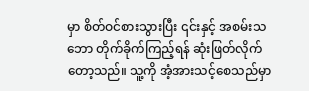မှာ စိတ်ဝင်စားသွားပြီး ၎င်းနှင့် အစမ်းသဘော တိုက်ခိုက်ကြည့်ရန် ဆုံးဖြတ်လိုက်တော့သည်။ သူ့ကို အံ့အားသင့်စေသည်မှာ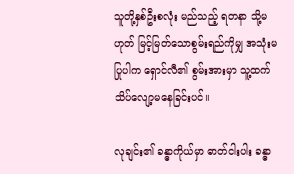သူတို့နှစ်ဦးစလုံး မည်သည့် ရတနာ သို့မဟုတ် မြင့်မြတ်သောစွမ်းရည်ကိုမျှ အသုံးမပြုပါက ရှောင်လီ၏ စွမ်းအားမှာ သူ့ထက် သိပ်လျော့မနေခြင်းပင်။

လုချင်း၏ ခန္ဓာကိုယ်မှာ ဓာတ်ငါးပါး ခန္ဓာ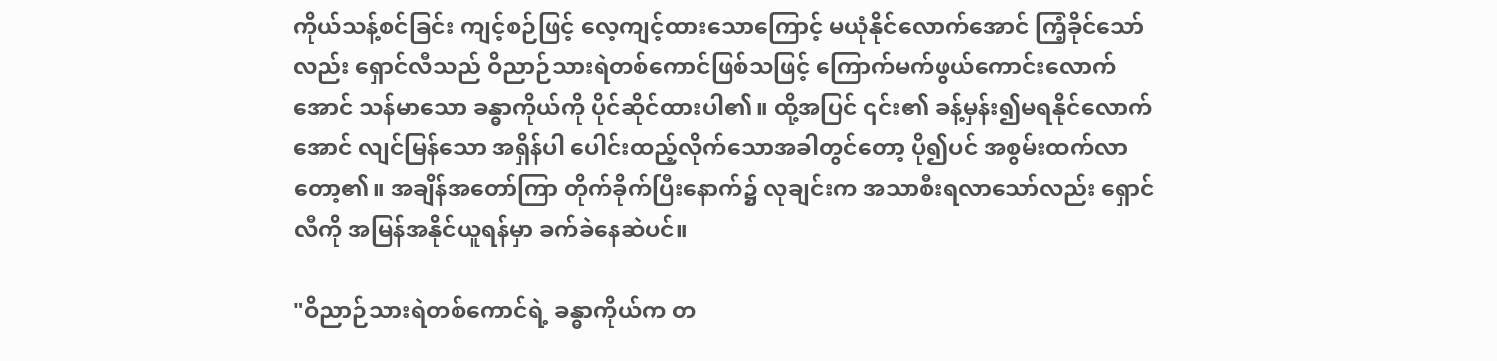ကိုယ်သန့်စင်ခြင်း ကျင့်စဉ်ဖြင့် လေ့ကျင့်ထားသောကြောင့် မယုံနိုင်လောက်အောင် ကြံ့ခိုင်သော်လည်း ရှောင်လီသည် ဝိညာဉ်သားရဲတစ်ကောင်ဖြစ်သဖြင့် ကြောက်မက်ဖွယ်ကောင်းလောက်အောင် သန်မာသော ခန္ဓာကိုယ်ကို ပိုင်ဆိုင်ထားပါ၏။ ထို့အပြင် ၎င်း၏ ခန့်မှန်း၍မရနိုင်လောက်အောင် လျင်မြန်သော အရှိန်ပါ ပေါင်းထည့်လိုက်သောအခါတွင်တော့ ပို၍ပင် အစွမ်းထက်လာတော့၏။ အချိန်အတော်ကြာ တိုက်ခိုက်ပြီးနောက်၌ လုချင်းက အသာစီးရလာသော်လည်း ရှောင်လီကို အမြန်အနိုင်ယူရန်မှာ ခက်ခဲနေဆဲပင်။

"ဝိညာဉ်သားရဲတစ်ကောင်ရဲ့ ခန္ဓာကိုယ်က တ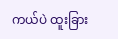ကယ်ပဲ ထူးခြား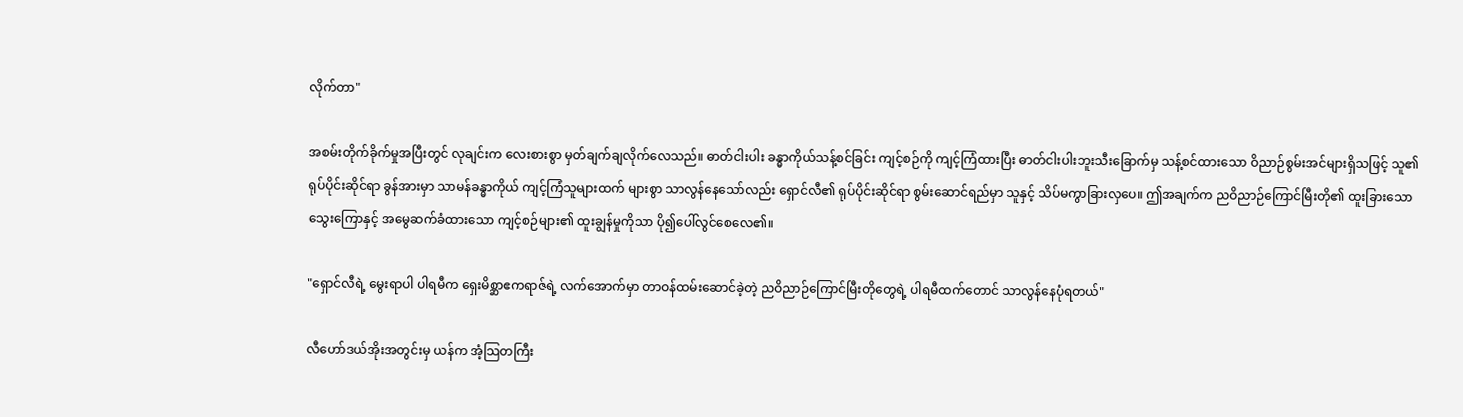လိုက်တာ"

အစမ်းတိုက်ခိုက်မှုအပြီးတွင် လုချင်းက လေးစားစွာ မှတ်ချက်ချလိုက်လေသည်။ ဓာတ်ငါးပါး ခန္ဓာကိုယ်သန့်စင်ခြင်း ကျင့်စဉ်ကို ကျင့်ကြံထားပြီး ဓာတ်ငါးပါးဘူးသီးခြောက်မှ သန့်စင်ထားသော ဝိညာဉ်စွမ်းအင်များရှိသဖြင့် သူ၏ ရုပ်ပိုင်းဆိုင်ရာ ခွန်အားမှာ သာမန်ခန္ဓာကိုယ် ကျင့်ကြံသူများထက် များစွာ သာလွန်နေသော်လည်း ရှောင်လီ၏ ရုပ်ပိုင်းဆိုင်ရာ စွမ်းဆောင်ရည်မှာ သူနှင့် သိပ်မကွာခြားလှပေ။ ဤအချက်က ညဝိညာဉ်ကြောင်မြီးတို၏ ထူးခြားသော သွေးကြောနှင့် အမွေဆက်ခံထားသော ကျင့်စဉ်များ၏ ထူးချွန်မှုကိုသာ ပို၍ပေါ်လွင်စေလေ၏။

"ရှောင်လီရဲ့ မွေးရာပါ ပါရမီက ရှေးမိစ္ဆာဧကရာဇ်ရဲ့ လက်အောက်မှာ တာဝန်ထမ်းဆောင်ခဲ့တဲ့ ညဝိညာဉ်ကြောင်မြီးတိုတွေရဲ့ ပါရမီထက်တောင် သာလွန်နေပုံရတယ်"

လီဟော်ဒယ်အိုးအတွင်းမှ ယန်က အံ့သြတကြီး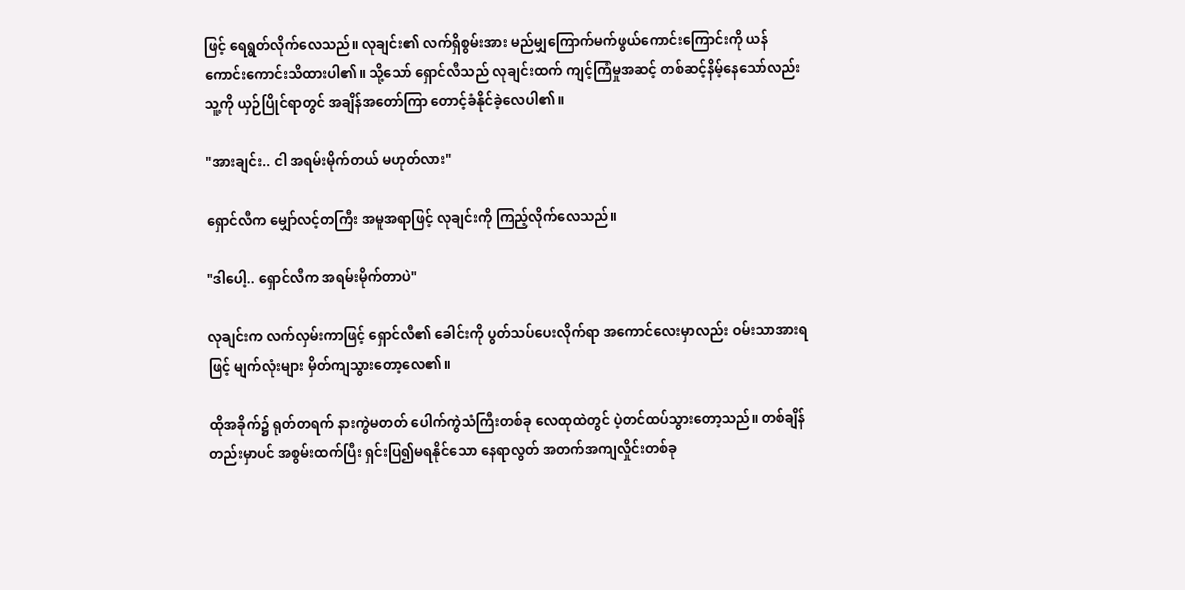ဖြင့် ရေရွတ်လိုက်လေသည်။ လုချင်း၏ လက်ရှိစွမ်းအား မည်မျှကြောက်မက်ဖွယ်ကောင်းကြောင်းကို ယန် ကောင်းကောင်းသိထားပါ၏။ သို့သော် ရှောင်လီသည် လုချင်းထက် ကျင့်ကြံမှုအဆင့် တစ်ဆင့်နိမ့်နေသော်လည်း သူ့ကို ယှဉ်ပြိုင်ရာတွင် အချိန်အတော်ကြာ တောင့်ခံနိုင်ခဲ့လေပါ၏။

"အားချင်း.. ငါ အရမ်းမိုက်တယ် မဟုတ်လား"

ရှောင်လီက မျှော်လင့်တကြီး အမူအရာဖြင့် လုချင်းကို ကြည့်လိုက်လေသည်။

"ဒါပေါ့.. ရှောင်လီက အရမ်းမိုက်တာပဲ"

လုချင်းက လက်လှမ်းကာဖြင့် ရှောင်လီ၏ ခေါင်းကို ပွတ်သပ်ပေးလိုက်ရာ အကောင်လေးမှာလည်း ဝမ်းသာအားရဖြင့် မျက်လုံးများ မှိတ်ကျသွားတော့လေ၏။

ထိုအခိုက်၌ ရုတ်တရက် နားကွဲမတတ် ပေါက်ကွဲသံကြီးတစ်ခု လေထုထဲတွင် ပဲ့တင်ထပ်သွားတော့သည်။ တစ်ချိန်တည်းမှာပင် အစွမ်းထက်ပြီး ရှင်းပြ၍မရနိုင်သော နေရာလွတ် အတက်အကျလှိုင်းတစ်ခု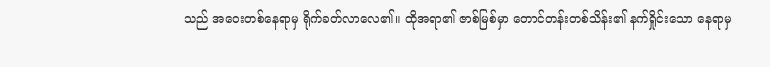သည် အဝေးတစ်နေရာမှ ရိုက်ခတ်လာလေ၏။ ထိုအရာ၏ ဇာစ်မြစ်မှာ တောင်တန်းတစ်သိန်း၏ နက်ရှိုင်းသော နေရာမှ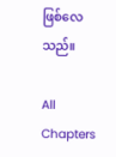ဖြစ်လေသည်။

All Chapters